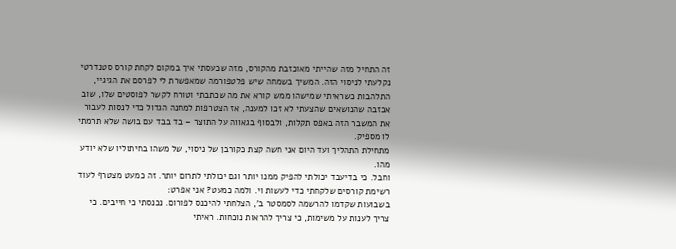זה התחיל מזה שהייתי מאוכזבת מהקורס, מזה שכעסתי איך במקום לקחת קורס סטנדרטי נקלעתי לניסוי הזה. המשיך בשמחה שיש פלטפורמה שמאפשרת לי לפרסם את הגיגיי, התלהבות כשראיתי שמישהו ממש קורא את מה שכתבתי וטורח לקשר לפוסטים שלו, שוב אכזבה שהנושאים שהצעתי לא זכו למענה, אז הצטרפות למחנה הגדול כדי לנסות לעבור את המשבר הזה באפס תקלות, ולבסוף בגאווה על התוצר – בד בבד עם בושה שלא תרמתי לו מספיק.
מתחילת התהליך ועד היום אני חשה קצת כקורבן של ניסוי, של משהו בחיתוליו שלא יודע מהו.
וחבל. כי בדיעבד יכולתי להפיק ממנו יותר וגם יכולתי לתרום יותר. זה כמעט מצטרף לעוד רשימת קורסים שלקחתי כדי לעשות וי. ולמה כמעט? אני אפרט:
בשבועות שקדמו להרשמה לסמסטר ב’, הצלחתי להיכנס לפורום. נכנסתי כי חייבים. כי צריך לענות על משימות, כי צריך להראות נוכחות. ראיתי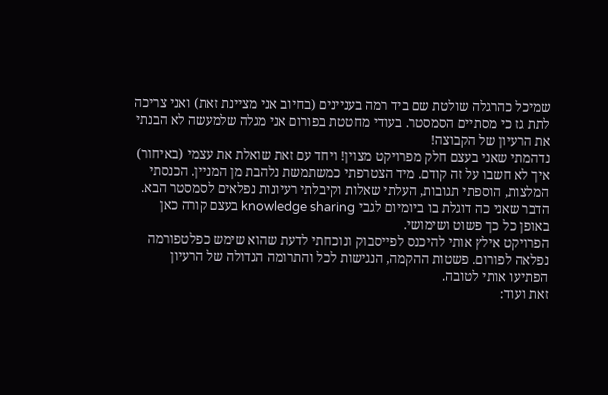שמיכל כהרגלה שולטת שם ביד רמה בעניינים (בחיוב אני מציינת זאת) ואני צריכה לתת גז כי מסתיים הסמסטר. בעודי מחטטת בפורום אני מגלה שלמעשה לא הבנתי את הרעיון של הקבוצה!
נדהמתי שאני בעצם חלק מפרויקט מצוין! ויחד עם זאת שואלת את עצמי (באיחור) איך לא חשבו על זה קודם. מיד הצטרפתי כמשתמשת נלהבת מן המניין. הכנסתי המלצות, הוספתי תגובות, העלתי שאלות וקיבלתי רעיונות נפלאים לסמסטר הבא.
הדבר שאני כה דוגלת בו ביומיום לגבי knowledge sharing בעצם קורה כאן באופן כל כך פשוט ושימושי.
הפרויקט אילץ אותי להיכנס לפייסבוק ונוכחתי לדעת שהוא שימש כפלטפורמה נפלאה לפורום. פשטות ההקמה, הנגישות לכל והתרומה הגדולה של הרעיון הפתיעו אותי לטובה.
זאת ועוד: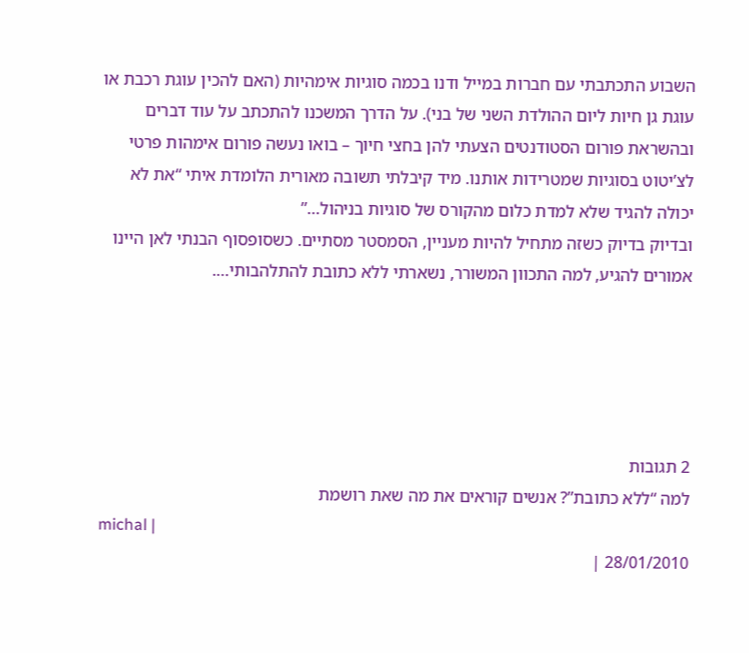השבוע התכתבתי עם חברות במייל ודנו בכמה סוגיות אימהיות (האם להכין עוגת רכבת או עוגת גן חיות ליום ההולדת השני של בני). על הדרך המשכנו להתכתב על עוד דברים ובהשראת פורום הסטודנטים הצעתי להן בחצי חיוך – בואו נעשה פורום אימהות פרטי לצ’יטוט בסוגיות שמטרידות אותנו. מיד קיבלתי תשובה מאורית הלומדת איתי “את לא יכולה להגיד שלא למדת כלום מהקורס של סוגיות בניהול…”
ובדיוק בדיוק כשזה מתחיל להיות מעניין, הסמסטר מסתיים. כשסופסוף הבנתי לאן היינו אמורים להגיע, למה התכוון המשורר, נשארתי ללא כתובת להתלהבותי….





2 תגובות
למה “ללא כתובת”? אנשים קוראים את מה שאת רושמת
michal |
28/01/2010 |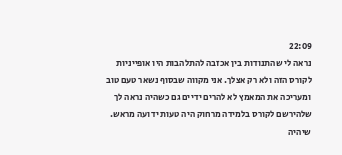22:09
נראה לי שהתנודות בין אכזבה להתלהבות היו אופייניות לקורס הזה ולא רק אצלך. אני מקווה שבסוף נשאר טעם טוב ומעריכה את המאמץ לא להרים ידיים גם כשהיה נראה לך שלהירשם לקורס בלמידה מרחוק היה טעות ידועה מראש.
שיהיה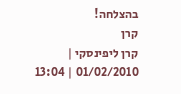בהצלחה!
קרן
קרן ליפינסקי |
01/02/2010 | 13:04